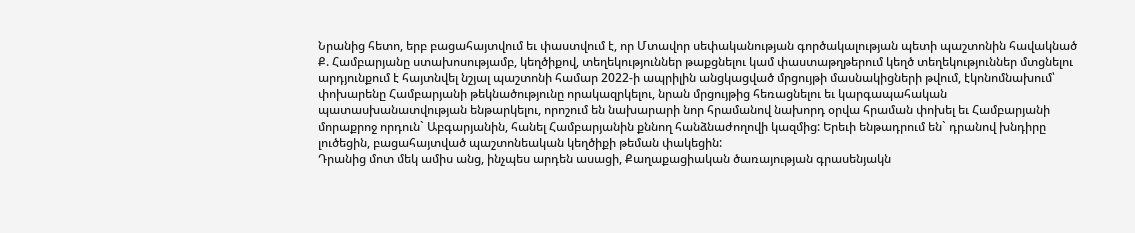Նրանից հետո, երբ բացահայտվում եւ փաստվում է, որ Մտավոր սեփականության գործակալության պետի պաշտոնին հավակնած Ք. Համբարյանը ստախոսությամբ, կեղծիքով, տեղեկություններ թաքցնելու կամ փաստաթղթերում կեղծ տեղեկություններ մտցնելու արդյունքում է հայտնվել նշյալ պաշտոնի համար 2022-ի ապրիլին անցկացված մրցույթի մասնակիցների թվում, էկոնոմնախում՝ փոխարենը Համբարյանի թեկնածությունը որակազրկելու, նրան մրցույթից հեռացնելու եւ կարգապահական պատասխանատվության ենթարկելու, որոշում են նախարարի նոր հրամանով նախորդ օրվա հրաման փոխել եւ Համբարյանի մորաքրոջ որդուն` Աբգարյանին, հանել Համբարյանին քննող հանձնաժողովի կազմից: Երեւի ենթադրում են` դրանով խնդիրը լուծեցին, բացահայտված պաշտոնեական կեղծիքի թեման փակեցին:
Դրանից մոտ մեկ ամիս անց, ինչպես արդեն ասացի, Քաղաքացիական ծառայության գրասենյակն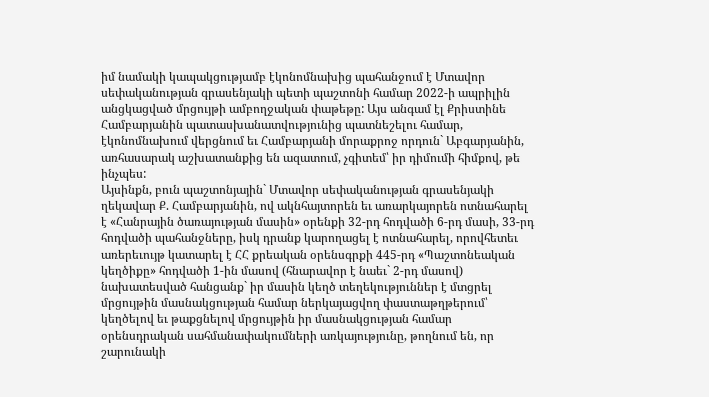իմ նամակի կապակցությամբ էկոնոմնախից պահանջում է Մտավոր սեփականության գրասենյակի պետի պաշտոնի համար 2022-ի ապրիլին անցկացված մրցույթի ամբողջական փաթեթը: Այս անգամ էլ Քրիստինե Համբարյանին պատասխանատվությունից պատնեշելու համար, էկոնոմնախում վերցնում եւ Համբարյանի մորաքրոջ որդուն` Աբգարյանին, առհասարակ աշխատանքից են ազատում, չգիտեմ՝ իր դիմումի հիմքով, թե ինչպես:
Այսինքն, բուն պաշտոնյային` Մտավոր սեփականության գրասենյակի ղեկավար Ք. Համբարյանին, ով ակնհայտորեն եւ առարկայորեն ոտնահարել է «Հանրային ծառայության մասին» օրենքի 32-րդ հոդվածի 6-րդ մասի, 33-րդ հոդվածի պահանջները, իսկ դրանք կարողացել է ոտնահարել, որովհետեւ առերեւույթ կատարել է ՀՀ քրեական օրենսգրքի 445-րդ «Պաշտոնեական կեղծիքը» հոդվածի 1-ին մասով (հնարավոր է նաեւ` 2-րդ մասով) նախատեսված հանցանք` իր մասին կեղծ տեղեկություններ է մտցրել մրցույթին մասնակցության համար ներկայացվող փաստաթղթերում՝ կեղծելով եւ թաքցնելով մրցույթին իր մասնակցության համար օրենսդրական սահմանափակումների առկայությունը, թողնում են, որ շարունակի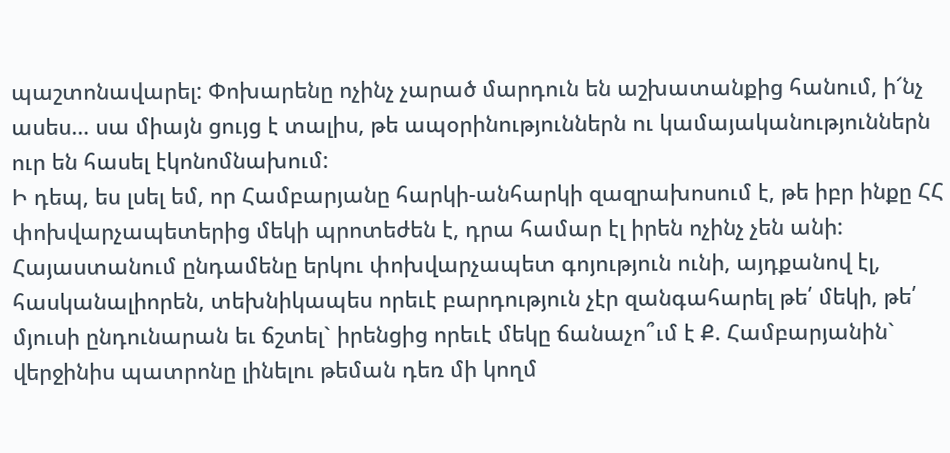պաշտոնավարել: Փոխարենը ոչինչ չարած մարդուն են աշխատանքից հանում, ի՜նչ ասես… սա միայն ցույց է տալիս, թե ապօրինություններն ու կամայականություններն ուր են հասել էկոնոմնախում:
Ի դեպ, ես լսել եմ, որ Համբարյանը հարկի-անհարկի զազրախոսում է, թե իբր ինքը ՀՀ փոխվարչապետերից մեկի պրոտեժեն է, դրա համար էլ իրեն ոչինչ չեն անի: Հայաստանում ընդամենը երկու փոխվարչապետ գոյություն ունի, այդքանով էլ, հասկանալիորեն, տեխնիկապես որեւէ բարդություն չէր զանգահարել թե՛ մեկի, թե՛ մյուսի ընդունարան եւ ճշտել` իրենցից որեւէ մեկը ճանաչո՞ւմ է Ք. Համբարյանին` վերջինիս պատրոնը լինելու թեման դեռ մի կողմ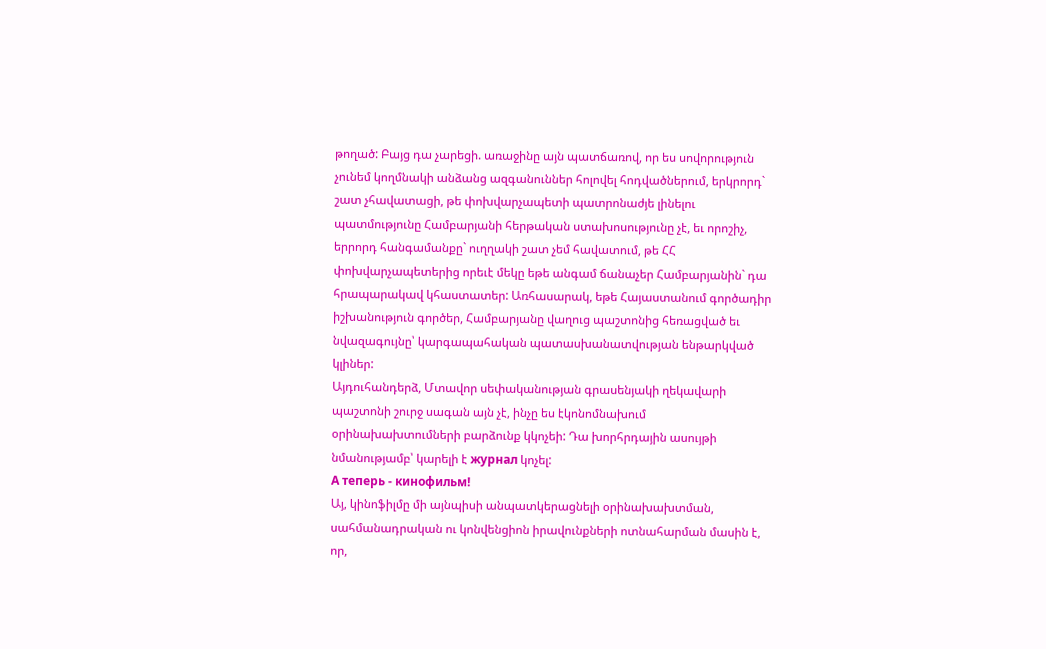թողած: Բայց դա չարեցի. առաջինը այն պատճառով, որ ես սովորություն չունեմ կողմնակի անձանց ազգանուններ հոլովել հոդվածներում, երկրորդ` շատ չհավատացի, թե փոխվարչապետի պատրոնաժյե լինելու պատմությունը Համբարյանի հերթական ստախոսությունը չէ, եւ որոշիչ, երրորդ հանգամանքը` ուղղակի շատ չեմ հավատում, թե ՀՀ փոխվարչապետերից որեւէ մեկը եթե անգամ ճանաչեր Համբարյանին` դա հրապարակավ կհաստատեր: Առհասարակ, եթե Հայաստանում գործադիր իշխանություն գործեր, Համբարյանը վաղուց պաշտոնից հեռացված եւ նվազագույնը՝ կարգապահական պատասխանատվության ենթարկված կլիներ:
Այդուհանդերձ, Մտավոր սեփականության գրասենյակի ղեկավարի պաշտոնի շուրջ սագան այն չէ, ինչը ես էկոնոմնախում օրինախախտումների բարձունք կկոչեի: Դա խորհրդային ասույթի նմանությամբ՝ կարելի է журнал կոչել:
А теперь - кинофильм!
Այ, կինոֆիլմը մի այնպիսի անպատկերացնելի օրինախախտման, սահմանադրական ու կոնվենցիոն իրավունքների ոտնահարման մասին է, որ,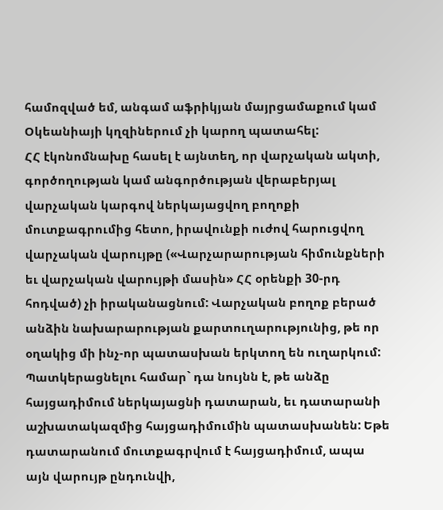համոզված եմ, անգամ աֆրիկյան մայրցամաքում կամ Օկեանիայի կղզիներում չի կարող պատահել:
ՀՀ էկոնոմնախը հասել է այնտեղ, որ վարչական ակտի, գործողության կամ անգործության վերաբերյալ վարչական կարգով ներկայացվող բողոքի մուտքագրումից հետո, իրավունքի ուժով հարուցվող վարչական վարույթը («Վարչարարության հիմունքների եւ վարչական վարույթի մասին» ՀՀ օրենքի 30-րդ հոդված) չի իրականացնում: Վարչական բողոք բերած անձին նախարարության քարտուղարությունից, թե որ օղակից մի ինչ-որ պատասխան երկտող են ուղարկում:
Պատկերացնելու համար` դա նույնն է, թե անձը հայցադիմում ներկայացնի դատարան, եւ դատարանի աշխատակազմից հայցադիմումին պատասխանեն: Եթե դատարանում մուտքագրվում է հայցադիմում, ապա այն վարույթ ընդունվի,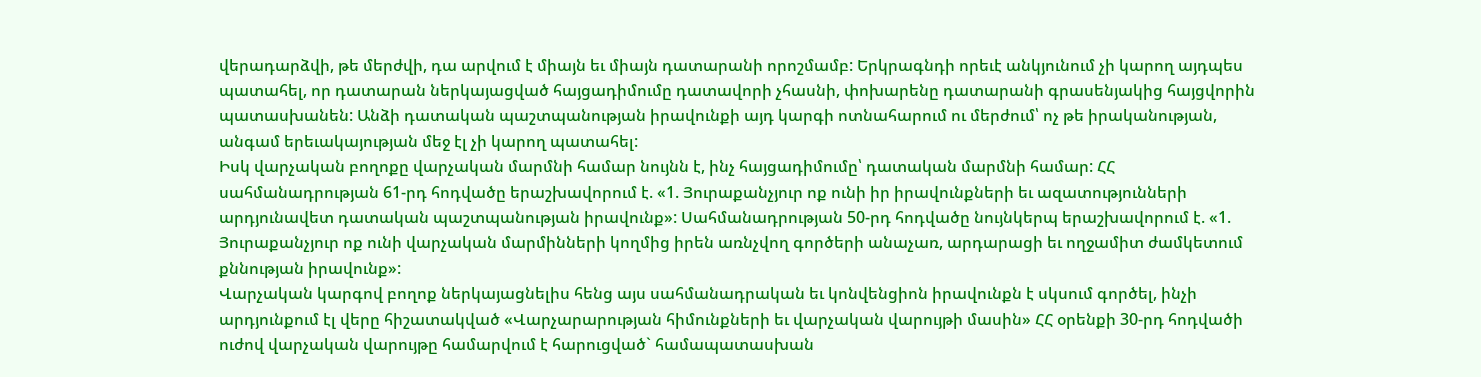վերադարձվի, թե մերժվի, դա արվում է միայն եւ միայն դատարանի որոշմամբ: Երկրագնդի որեւէ անկյունում չի կարող այդպես պատահել, որ դատարան ներկայացված հայցադիմումը դատավորի չհասնի, փոխարենը դատարանի գրասենյակից հայցվորին պատասխանեն: Անձի դատական պաշտպանության իրավունքի այդ կարգի ոտնահարում ու մերժում՝ ոչ թե իրականության, անգամ երեւակայության մեջ էլ չի կարող պատահել:
Իսկ վարչական բողոքը վարչական մարմնի համար նույնն է, ինչ հայցադիմումը՝ դատական մարմնի համար: ՀՀ սահմանադրության 61-րդ հոդվածը երաշխավորում է. «1. Յուրաքանչյուր ոք ունի իր իրավունքների եւ ազատությունների արդյունավետ դատական պաշտպանության իրավունք»: Սահմանադրության 50-րդ հոդվածը նույնկերպ երաշխավորում է. «1. Յուրաքանչյուր ոք ունի վարչական մարմինների կողմից իրեն առնչվող գործերի անաչառ, արդարացի եւ ողջամիտ ժամկետում քննության իրավունք»:
Վարչական կարգով բողոք ներկայացնելիս հենց այս սահմանադրական եւ կոնվենցիոն իրավունքն է սկսում գործել, ինչի արդյունքում էլ վերը հիշատակված «Վարչարարության հիմունքների եւ վարչական վարույթի մասին» ՀՀ օրենքի 30-րդ հոդվածի ուժով վարչական վարույթը համարվում է հարուցված` համապատասխան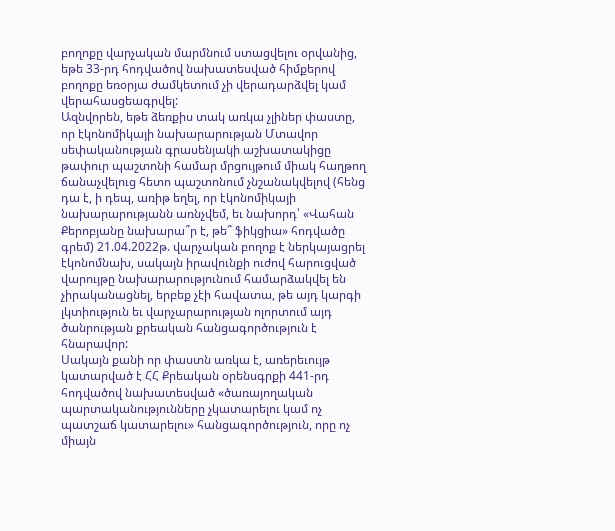բողոքը վարչական մարմնում ստացվելու օրվանից, եթե 33-րդ հոդվածով նախատեսված հիմքերով բողոքը եռօրյա ժամկետում չի վերադարձվել կամ վերահասցեագրվել:
Ազնվորեն, եթե ձեռքիս տակ առկա չլիներ փաստը, որ էկոնոմիկայի նախարարության Մտավոր սեփականության գրասենյակի աշխատակիցը թափուր պաշտոնի համար մրցույթում միակ հաղթող ճանաչվելուց հետո պաշտոնում չնշանակվելով (հենց դա է, ի դեպ, առիթ եղել, որ էկոնոմիկայի նախարարությանն առնչվեմ, եւ նախորդ՝ «Վահան Քերոբյանը նախարա՞ր է, թե՞ ֆիկցիա» հոդվածը գրեմ) 21.04.2022թ. վարչական բողոք է ներկայացրել էկոնոմնախ, սակայն իրավունքի ուժով հարուցված վարույթը նախարարությունում համարձակվել են չիրականացնել, երբեք չէի հավատա, թե այդ կարգի լկտիություն եւ վարչարարության ոլորտում այդ ծանրության քրեական հանցագործություն է հնարավոր:
Սակայն քանի որ փաստն առկա է, առերեւույթ կատարված է ՀՀ Քրեական օրենսգրքի 441-րդ հոդվածով նախատեսված «ծառայողական պարտականությունները չկատարելու կամ ոչ պատշաճ կատարելու» հանցագործություն, որը ոչ միայն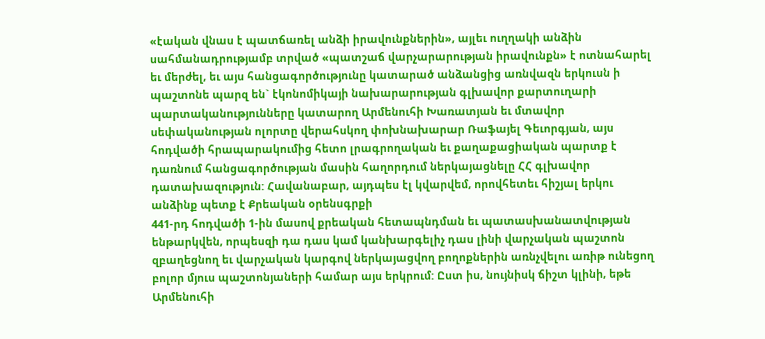«էական վնաս է պատճառել անձի իրավունքներին», այլեւ ուղղակի անձին սահմանադրությամբ տրված «պատշաճ վարչարարության իրավունքն» է ոտնահարել եւ մերժել, եւ այս հանցագործությունը կատարած անձանցից առնվազն երկուսն ի պաշտոնե պարզ են` էկոնոմիկայի նախարարության գլխավոր քարտուղարի պարտականությունները կատարող Արմենուհի Խառատյան եւ մտավոր սեփականության ոլորտը վերահսկող փոխնախարար Ռաֆայել Գեւորգյան, այս հոդվածի հրապարակումից հետո լրագրողական եւ քաղաքացիական պարտք է դառնում հանցագործության մասին հաղորդում ներկայացնելը ՀՀ գլխավոր դատախազություն: Հավանաբար, այդպես էլ կվարվեմ, որովհետեւ հիշյալ երկու անձինք պետք է Քրեական օրենսգրքի
441-րդ հոդվածի 1-ին մասով քրեական հետապնդման եւ պատասխանատվության ենթարկվեն, որպեսզի դա դաս կամ կանխարգելիչ դաս լինի վարչական պաշտոն զբաղեցնող եւ վարչական կարգով ներկայացվող բողոքներին առնչվելու առիթ ունեցող բոլոր մյուս պաշտոնյաների համար այս երկրում: Ըստ իս, նույնիսկ ճիշտ կլինի, եթե Արմենուհի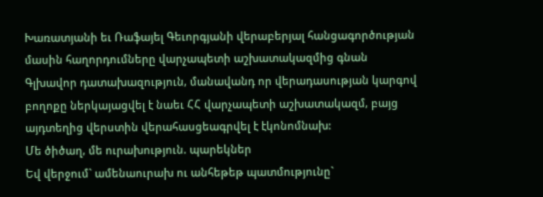Խառատյանի եւ Ռաֆայել Գեւորգյանի վերաբերյալ հանցագործության մասին հաղորդումները վարչապետի աշխատակազմից գնան Գլխավոր դատախազություն, մանավանդ որ վերադասության կարգով բողոքը ներկայացվել է նաեւ ՀՀ վարչապետի աշխատակազմ, բայց այդտեղից վերստին վերահասցեագրվել է էկոնոմնախ:
Մե ծիծաղ, մե ուրախություն. պարեկներ
Եվ վերջում` ամենաուրախ ու անհեթեթ պատմությունը`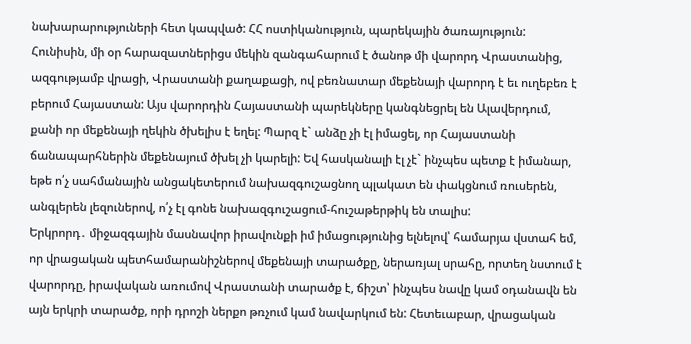նախարարություների հետ կապված: ՀՀ ոստիկանություն, պարեկային ծառայություն:
Հունիսին, մի օր հարազատներիցս մեկին զանգահարում է ծանոթ մի վարորդ Վրաստանից, ազգությամբ վրացի, Վրաստանի քաղաքացի, ով բեռնատար մեքենայի վարորդ է եւ ուղեբեռ է բերում Հայաստան: Այս վարորդին Հայաստանի պարեկները կանգնեցրել են Ալավերդում, քանի որ մեքենայի ղեկին ծխելիս է եղել: Պարզ է` անձը չի էլ իմացել, որ Հայաստանի ճանապարհներին մեքենայում ծխել չի կարելի: Եվ հասկանալի էլ չէ` ինչպես պետք է իմանար, եթե ո՛չ սահմանային անցակետերում նախազգուշացնող պլակատ են փակցնում ռուսերեն, անգլերեն լեզուներով, ո՛չ էլ գոնե նախազգուշացում-հուշաթերթիկ են տալիս:
Երկրորդ․ միջազգային մասնավոր իրավունքի իմ իմացությունից ելնելով՝ համարյա վստահ եմ, որ վրացական պետհամարանիշներով մեքենայի տարածքը, ներառյալ սրահը, որտեղ նստում է վարորդը, իրավական առումով Վրաստանի տարածք է, ճիշտ՝ ինչպես նավը կամ օդանավն են այն երկրի տարածք, որի դրոշի ներքո թռչում կամ նավարկում են: Հետեւաբար, վրացական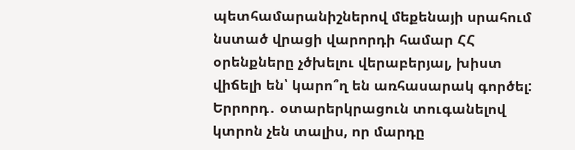պետհամարանիշներով մեքենայի սրահում նստած վրացի վարորդի համար ՀՀ օրենքները չծխելու վերաբերյալ, խիստ վիճելի են՝ կարո՞ղ են առհասարակ գործել:
Երրորդ․ օտարերկրացուն տուգանելով կտրոն չեն տալիս, որ մարդը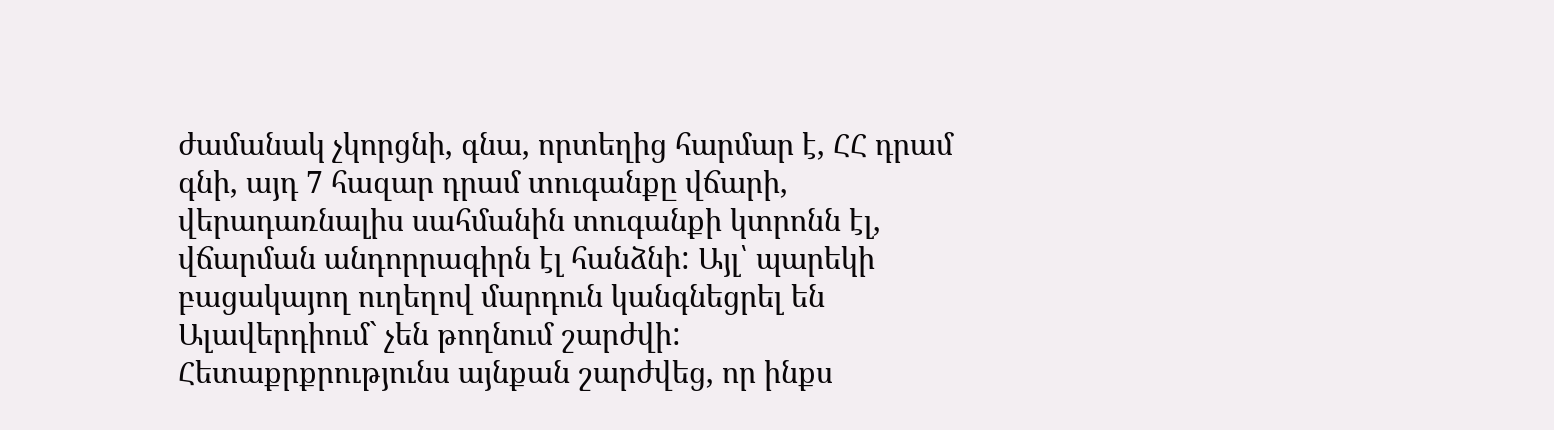ժամանակ չկորցնի, գնա, որտեղից հարմար է, ՀՀ դրամ գնի, այդ 7 հազար դրամ տուգանքը վճարի, վերադառնալիս սահմանին տուգանքի կտրոնն էլ, վճարման անդորրագիրն էլ հանձնի: Այլ՝ պարեկի բացակայող ուղեղով մարդուն կանգնեցրել են Ալավերդիում` չեն թողնում շարժվի:
Հետաքրքրությունս այնքան շարժվեց, որ ինքս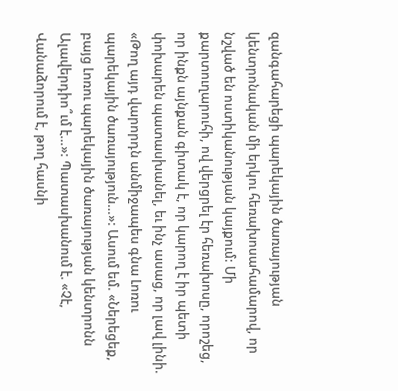զանգահարեցի պարեկային ծառայության կենտրոնական մի երկու հեռախոսահամարով, որ նշված են ոստիկանության կայքում: Մի քարտուղարուհի, ով վերցրել էր հեռախոսը, որոշեց, որ ինքն այնքան գիտակ է, որ կարող է իր պետի փոխարեն պատասխանել, եւ ինչ ասաց, որ լավ լինի. «Թող այդ վարորդն անմիջապես գնա Լոռու պարեկային ծառայություն…»: Ասում եմ. «Ներեցեք, բայց Լոռու պարեկային ծառայության կենտրոնն Ալավերդիո՞ւմ է…»: Պատասխանում է. «Չէ, Վանաձորում է, թող հասնի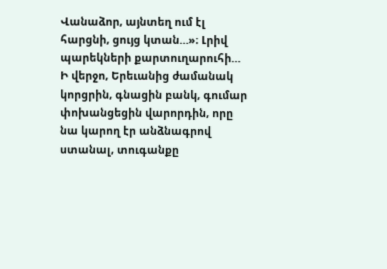Վանաձոր, այնտեղ ում էլ հարցնի, ցույց կտան…»։ Լրիվ պարեկների քարտուղարուհի…
Ի վերջո, Երեւանից ժամանակ կորցրին, գնացին բանկ, գումար փոխանցեցին վարորդին, որը նա կարող էր անձնագրով ստանալ, տուգանքը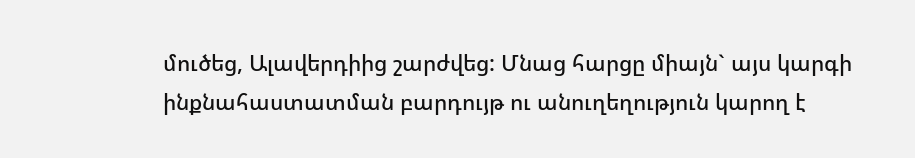մուծեց, Ալավերդիից շարժվեց: Մնաց հարցը միայն` այս կարգի ինքնահաստատման բարդույթ ու անուղեղություն կարող է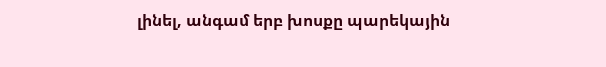լինել, անգամ երբ խոսքը պարեկային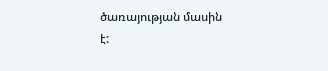ծառայության մասին է: